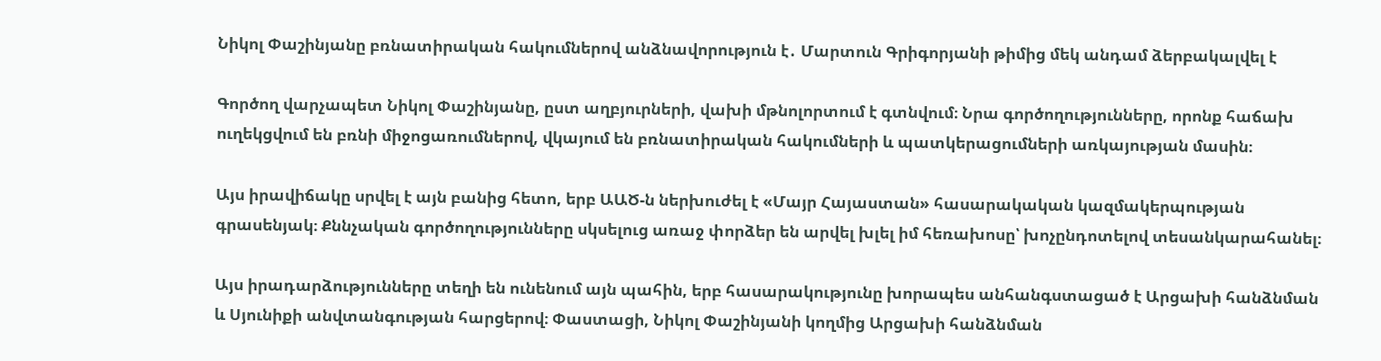Նիկոլ Փաշինյանը բռնատիրական հակումներով անձնավորություն է․ Մարտուն Գրիգորյանի թիմից մեկ անդամ ձերբակալվել է

Գործող վարչապետ Նիկոլ Փաշինյանը, ըստ աղբյուրների, վախի մթնոլորտում է գտնվում։ Նրա գործողությունները, որոնք հաճախ ուղեկցվում են բռնի միջոցառումներով, վկայում են բռնատիրական հակումների և պատկերացումների առկայության մասին։

Այս իրավիճակը սրվել է այն բանից հետո, երբ ԱԱԾ-ն ներխուժել է «Մայր Հայաստան» հասարակական կազմակերպության գրասենյակ։ Քննչական գործողությունները սկսելուց առաջ փորձեր են արվել խլել իմ հեռախոսը՝ խոչընդոտելով տեսանկարահանել։

Այս իրադարձությունները տեղի են ունենում այն պահին, երբ հասարակությունը խորապես անհանգստացած է Արցախի հանձնման և Սյունիքի անվտանգության հարցերով։ Փաստացի, Նիկոլ Փաշինյանի կողմից Արցախի հանձնման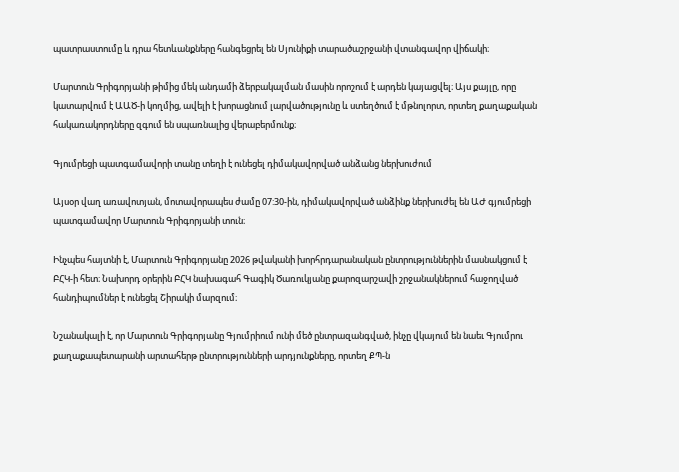պատրաստումը և դրա հետևանքները հանգեցրել են Սյունիքի տարածաշրջանի վտանգավոր վիճակի։

Մարտուն Գրիգորյանի թիմից մեկ անդամի ձերբակալման մասին որոշում է արդեն կայացվել։ Այս քայլը, որը կատարվում է ԱԱԾ-ի կողմից, ավելի է խորացնում լարվածությունը և ստեղծում է մթնոլորտ, որտեղ քաղաքական հակառակորդները զգում են սպառնալից վերաբերմունք։

Գյումրեցի պատգամավորի տանը տեղի է ունեցել դիմակավորված անձանց ներխուժում

Այսօր վաղ առավոտյան, մոտավորապես ժամը 07:30-ին, դիմակավորված անձինք ներխուժել են ԱԺ գյումրեցի պատգամավոր Մարտուն Գրիգորյանի տուն։

Ինչպես հայտնի է, Մարտուն Գրիգորյանը 2026 թվականի խորհրդարանական ընտրություններին մասնակցում է ԲՀԿ-ի հետ։ Նախորդ օրերին ԲՀԿ նախագահ Գագիկ Ծառուկյանը քարոզարշավի շրջանակներում հաջողված հանդիպումներ է ունեցել Շիրակի մարզում։

Նշանակալի է, որ Մարտուն Գրիգորյանը Գյումրիում ունի մեծ ընտրազանգված, ինչը վկայում են նաեւ Գյումրու քաղաքապետարանի արտահերթ ընտրությունների արդյունքները, որտեղ ՔՊ-ն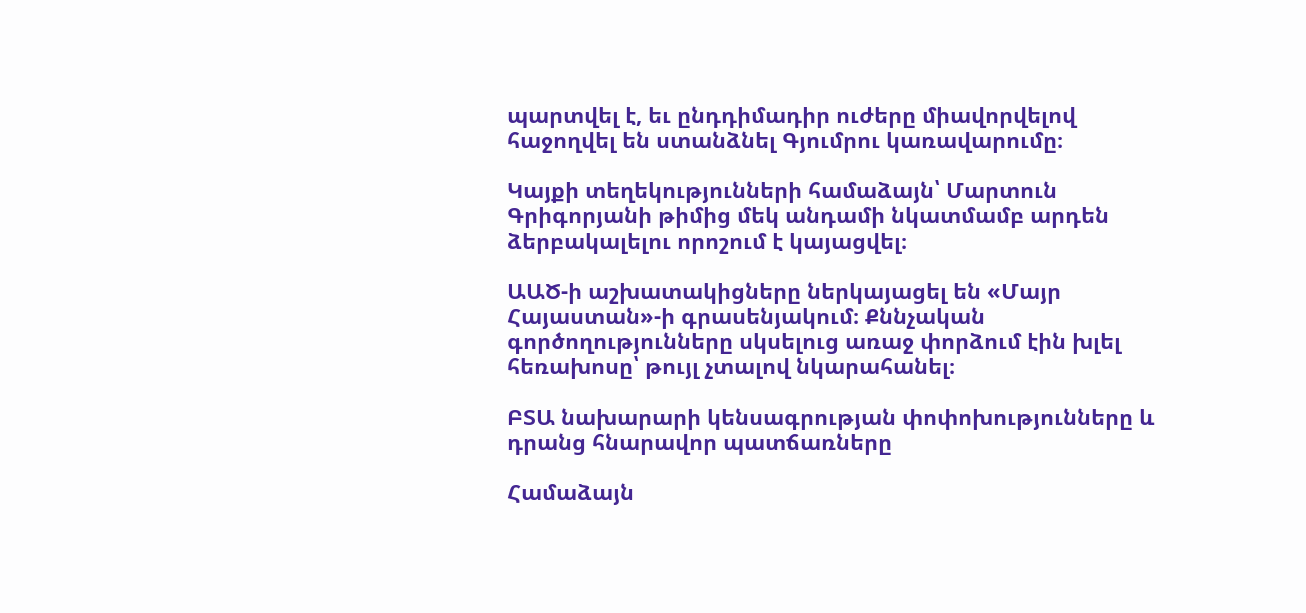պարտվել է, եւ ընդդիմադիր ուժերը միավորվելով հաջողվել են ստանձնել Գյումրու կառավարումը։

Կայքի տեղեկությունների համաձայն՝ Մարտուն Գրիգորյանի թիմից մեկ անդամի նկատմամբ արդեն ձերբակալելու որոշում է կայացվել։

ԱԱԾ-ի աշխատակիցները ներկայացել են «Մայր Հայաստան»-ի գրասենյակում։ Քննչական գործողությունները սկսելուց առաջ փորձում էին խլել հեռախոսը՝ թույլ չտալով նկարահանել։

ԲՏԱ նախարարի կենսագրության փոփոխությունները և դրանց հնարավոր պատճառները

Համաձայն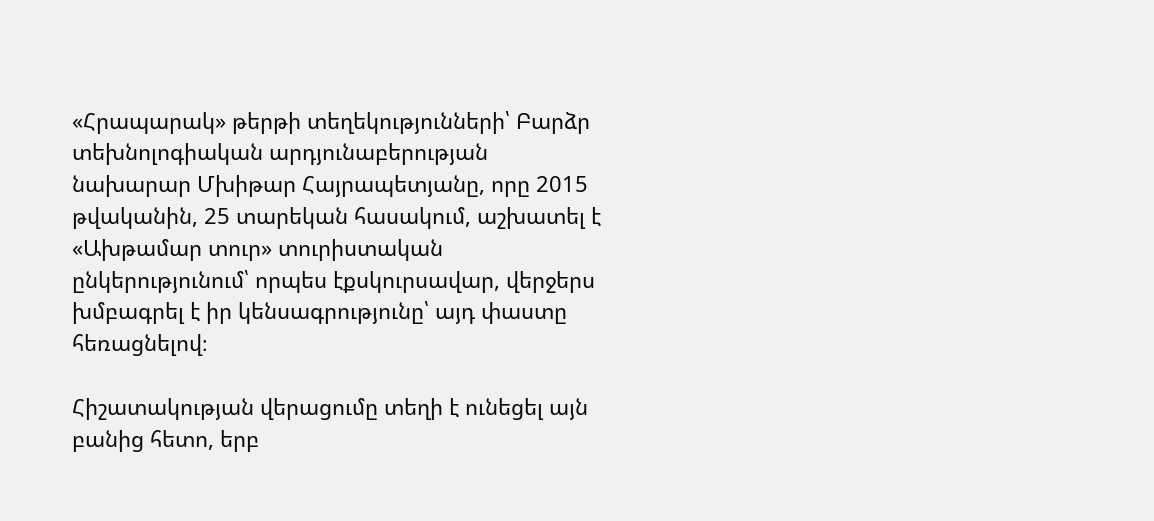«Հրապարակ» թերթի տեղեկությունների՝ Բարձր տեխնոլոգիական արդյունաբերության նախարար Մխիթար Հայրապետյանը, որը 2015 թվականին, 25 տարեկան հասակում, աշխատել է «Ախթամար տուր» տուրիստական ընկերությունում՝ որպես էքսկուրսավար, վերջերս խմբագրել է իր կենսագրությունը՝ այդ փաստը հեռացնելով։

Հիշատակության վերացումը տեղի է ունեցել այն բանից հետո, երբ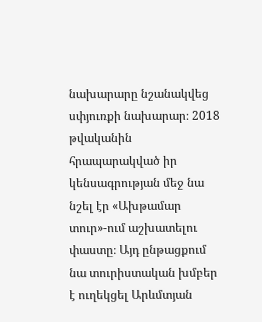նախարարը նշանակվեց սփյուռքի նախարար։ 2018 թվականին հրապարակված իր կենսագրության մեջ նա նշել էր «Ախթամար տուր»-ում աշխատելու փաստը։ Այդ ընթացքում նա տուրիստական խմբեր է ուղեկցել Արևմտյան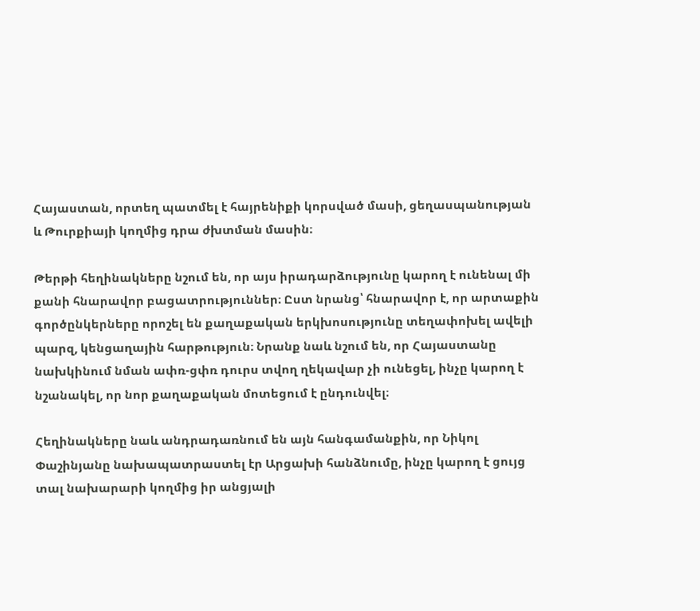Հայաստան, որտեղ պատմել է հայրենիքի կորսված մասի, ցեղասպանության և Թուրքիայի կողմից դրա ժխտման մասին։

Թերթի հեղինակները նշում են, որ այս իրադարձությունը կարող է ունենալ մի քանի հնարավոր բացատրություններ։ Ըստ նրանց՝ հնարավոր է, որ արտաքին գործընկերները որոշել են քաղաքական երկխոսությունը տեղափոխել ավելի պարզ, կենցաղային հարթություն։ Նրանք նաև նշում են, որ Հայաստանը նախկինում նման ափռ-ցփռ դուրս տվող ղեկավար չի ունեցել, ինչը կարող է նշանակել, որ նոր քաղաքական մոտեցում է ընդունվել։

Հեղինակները նաև անդրադառնում են այն հանգամանքին, որ Նիկոլ Փաշինյանը նախապատրաստել էր Արցախի հանձնումը, ինչը կարող է ցույց տալ նախարարի կողմից իր անցյալի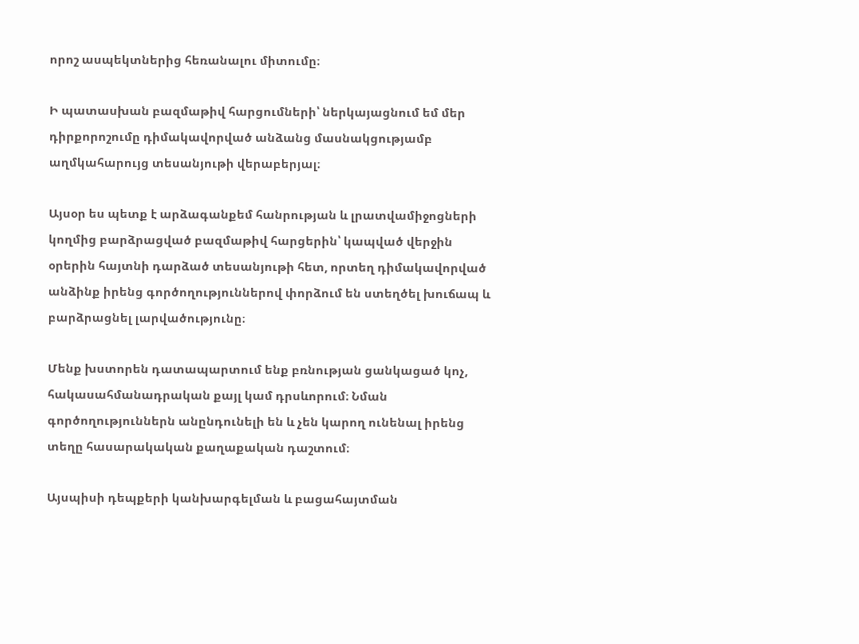որոշ ասպեկտներից հեռանալու միտումը։

Ի պատասխան բազմաթիվ հարցումների՝ ներկայացնում եմ մեր դիրքորոշումը դիմակավորված անձանց մասնակցությամբ աղմկահարույց տեսանյութի վերաբերյալ։

Այսօր ես պետք է արձագանքեմ հանրության և լրատվամիջոցների կողմից բարձրացված բազմաթիվ հարցերին՝ կապված վերջին օրերին հայտնի դարձած տեսանյութի հետ, որտեղ դիմակավորված անձինք իրենց գործողություններով փորձում են ստեղծել խուճապ և բարձրացնել լարվածությունը։

Մենք խստորեն դատապարտում ենք բռնության ցանկացած կոչ, հակասահմանադրական քայլ կամ դրսևորում։ Նման գործողություններն անընդունելի են և չեն կարող ունենալ իրենց տեղը հասարակական քաղաքական դաշտում։

Այսպիսի դեպքերի կանխարգելման և բացահայտման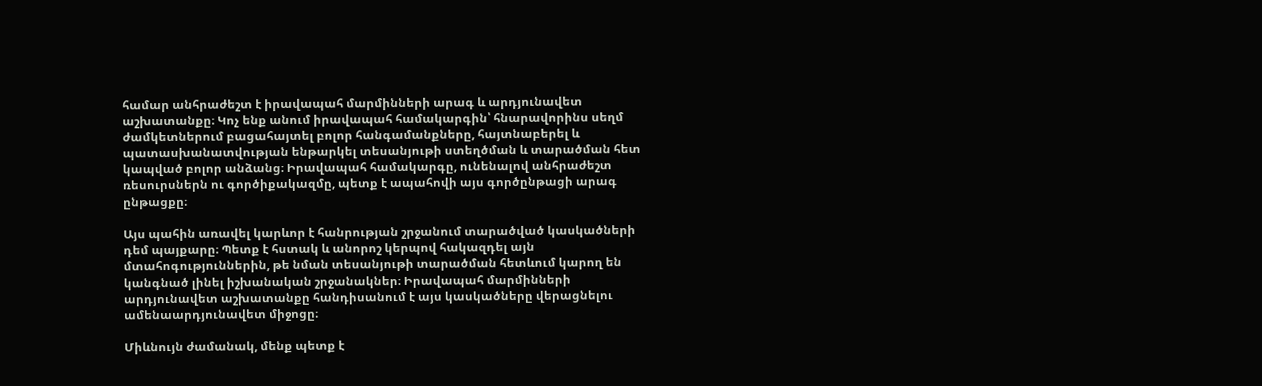համար անհրաժեշտ է իրավապահ մարմինների արագ և արդյունավետ աշխատանքը։ Կոչ ենք անում իրավապահ համակարգին՝ հնարավորինս սեղմ ժամկետներում բացահայտել բոլոր հանգամանքները, հայտնաբերել և պատասխանատվության ենթարկել տեսանյութի ստեղծման և տարածման հետ կապված բոլոր անձանց։ Իրավապահ համակարգը, ունենալով անհրաժեշտ ռեսուրսներն ու գործիքակազմը, պետք է ապահովի այս գործընթացի արագ ընթացքը։

Այս պահին առավել կարևոր է հանրության շրջանում տարածված կասկածների դեմ պայքարը։ Պետք է հստակ և անորոշ կերպով հակազդել այն մտահոգություններին, թե նման տեսանյութի տարածման հետևում կարող են կանգնած լինել իշխանական շրջանակներ։ Իրավապահ մարմինների արդյունավետ աշխատանքը հանդիսանում է այս կասկածները վերացնելու ամենաարդյունավետ միջոցը։

Միևնույն ժամանակ, մենք պետք է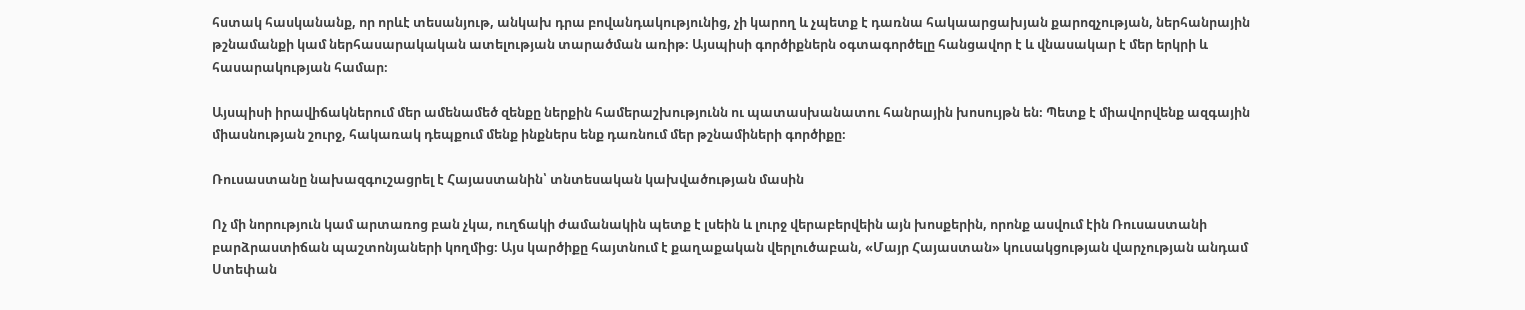հստակ հասկանանք, որ որևէ տեսանյութ, անկախ դրա բովանդակությունից, չի կարող և չպետք է դառնա հակաարցախյան քարոզչության, ներհանրային թշնամանքի կամ ներհասարակական ատելության տարածման առիթ։ Այսպիսի գործիքներն օգտագործելը հանցավոր է և վնասակար է մեր երկրի և հասարակության համար։

Այսպիսի իրավիճակներում մեր ամենամեծ զենքը ներքին համերաշխությունն ու պատասխանատու հանրային խոսույթն են։ Պետք է միավորվենք ազգային միասնության շուրջ, հակառակ դեպքում մենք ինքներս ենք դառնում մեր թշնամիների գործիքը։

Ռուսաստանը նախազգուշացրել է Հայաստանին՝ տնտեսական կախվածության մասին

Ոչ մի նորություն կամ արտառոց բան չկա, ուղճակի ժամանակին պետք է լսեին և լուրջ վերաբերվեին այն խոսքերին, որոնք ասվում էին Ռուսաստանի բարձրաստիճան պաշտոնյաների կողմից։ Այս կարծիքը հայտնում է քաղաքական վերլուծաբան, «Մայր Հայաստան» կուսակցության վարչության անդամ Ստեփան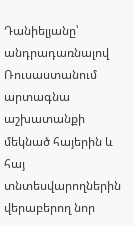Դանիելյանը՝ անդրադառնալով Ռուսաստանում արտագնա աշխատանքի մեկնած հայերին և հայ տնտեսվարողներին վերաբերող նոր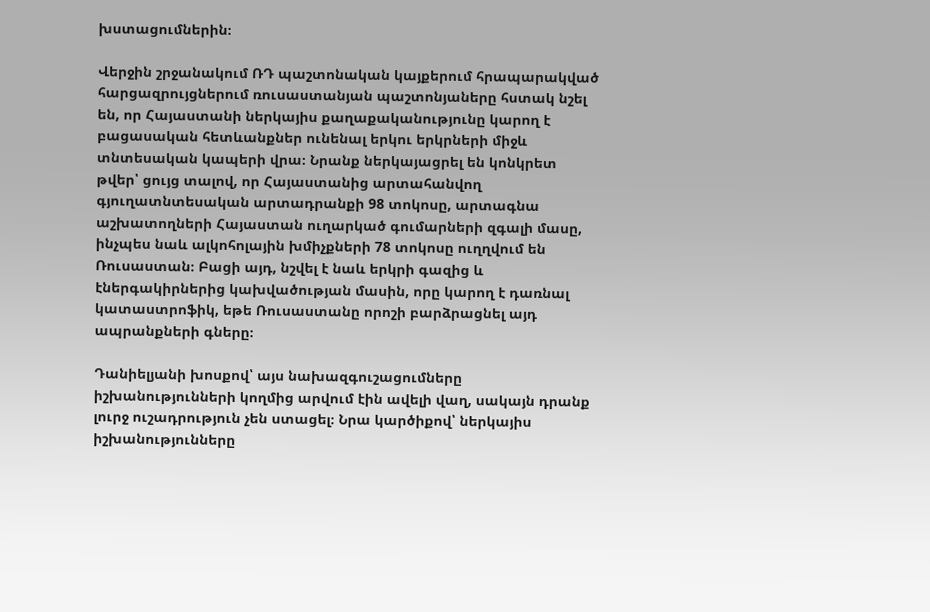խստացումներին։

Վերջին շրջանակում ՌԴ պաշտոնական կայքերում հրապարակված հարցազրույցներում ռուսաստանյան պաշտոնյաները հստակ նշել են, որ Հայաստանի ներկայիս քաղաքականությունը կարող է բացասական հետևանքներ ունենալ երկու երկրների միջև տնտեսական կապերի վրա։ Նրանք ներկայացրել են կոնկրետ թվեր՝ ցույց տալով, որ Հայաստանից արտահանվող գյուղատնտեսական արտադրանքի 98 տոկոսը, արտագնա աշխատողների Հայաստան ուղարկած գումարների զգալի մասը, ինչպես նաև ալկոհոլային խմիչքների 78 տոկոսը ուղղվում են Ռուսաստան։ Բացի այդ, նշվել է նաև երկրի գազից և էներգակիրներից կախվածության մասին, որը կարող է դառնալ կատաստրոֆիկ, եթե Ռուսաստանը որոշի բարձրացնել այդ ապրանքների գները։

Դանիելյանի խոսքով՝ այս նախազգուշացումները իշխանությունների կողմից արվում էին ավելի վաղ, սակայն դրանք լուրջ ուշադրություն չեն ստացել։ Նրա կարծիքով՝ ներկայիս իշխանությունները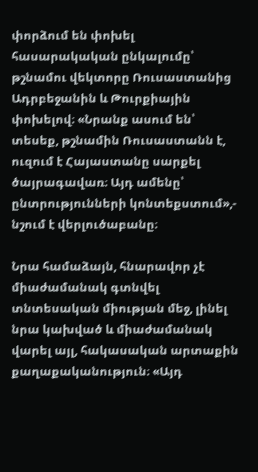փորձում են փոխել հասարակական ընկալումը՝ թշնամու վեկտորը Ռուսաստանից Ադրբեջանին և Թուրքիային փոխելով։ «Նրանք ասում են՝ տեսեք, թշնամին Ռուսաստանն է, ուզում է Հայաստանը սարքել ծայրագավառ։ Այդ ամենը՝ ընտրությունների կոնտեքստում»,- նշում է վերլուծաբանը։

Նրա համաձայն, հնարավոր չէ միաժամանակ գտնվել տնտեսական միության մեջ, լինել նրա կախված և միաժամանակ վարել այլ, հակասական արտաքին քաղաքականություն։ «Այդ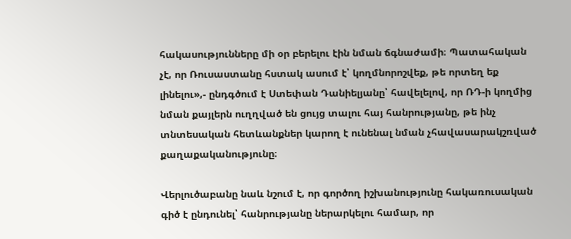հակասությունները մի օր բերելու էին նման ճգնաժամի։ Պատահական չէ, որ Ռուսաստանը հստակ ասում է՝ կողմնորոշվեք, թե որտեղ եք լինելու»,- ընդգծում է Ստեփան Դանիելյանը՝ հավելելով, որ ՌԴ-ի կողմից նման քայլերն ուղղված են ցույց տալու հայ հանրությանը, թե ինչ տնտեսական հետևանքներ կարող է ունենալ նման չհավասարակշռված քաղաքականությունը։

Վերլուծաբանը նաև նշում է, որ գործող իշխանությունը հակառուսական գիծ է ընդունել՝ հանրությանը ներարկելու համար, որ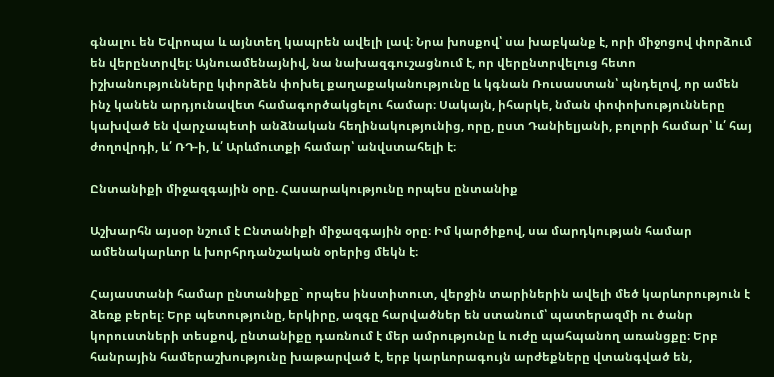գնալու են Եվրոպա և այնտեղ կապրեն ավելի լավ։ Նրա խոսքով՝ սա խաբկանք է, որի միջոցով փորձում են վերընտրվել։ Այնուամենայնիվ, նա նախազգուշացնում է, որ վերընտրվելուց հետո իշխանությունները կփորձեն փոխել քաղաքականությունը և կգնան Ռուսաստան՝ պնդելով, որ ամեն ինչ կանեն արդյունավետ համագործակցելու համար։ Սակայն, իհարկե, նման փոփոխությունները կախված են վարչապետի անձնական հեղինակությունից, որը, ըստ Դանիելյանի, բոլորի համար՝ և՛ հայ ժողովրդի, և՛ ՌԴ-ի, և՛ Արևմուտքի համար՝ անվստահելի է։

Ընտանիքի միջազգային օրը. Հասարակությունը որպես ընտանիք

Աշխարհն այսօր նշում է Ընտանիքի միջազգային օրը։ Իմ կարծիքով, սա մարդկության համար ամենակարևոր և խորհրդանշական օրերից մեկն է։

Հայաստանի համար ընտանիքը` որպես ինստիտուտ, վերջին տարիներին ավելի մեծ կարևորություն է ձեռք բերել։ Երբ պետությունը, երկիրը, ազգը հարվածներ են ստանում՝ պատերազմի ու ծանր կորուստների տեսքով, ընտանիքը դառնում է մեր ամրությունը և ուժը պահպանող առանցքը։ Երբ հանրային համերաշխությունը խաթարված է, երբ կարևորագույն արժեքները վտանգված են,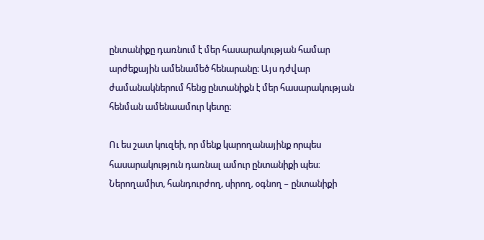ընտանիքը դառնում է մեր հասարակության համար արժեքային ամենամեծ հենարանը։ Այս դժվար ժամանակներում հենց ընտանիքն է մեր հասարակության հենման ամենաամուր կետը։

Ու ես շատ կուզեի, որ մենք կարողանայինք որպես հասարակություն դառնալ ամուր ընտանիքի պես։ Ներողամիտ, հանդուրժող, սիրող, օգնող – ընտանիքի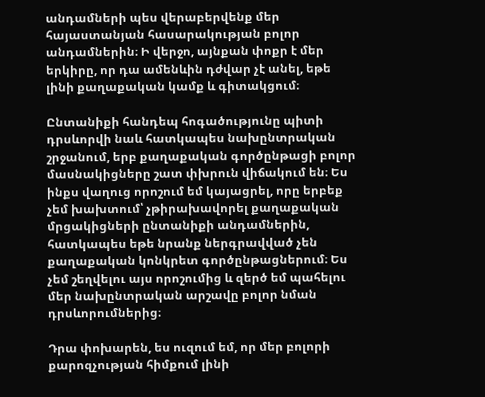անդամների պես վերաբերվենք մեր հայաստանյան հասարակության բոլոր անդամներին։ Ի վերջո, այնքան փոքր է մեր երկիրը, որ դա ամենևին դժվար չէ անել, եթե լինի քաղաքական կամք և գիտակցում։

Ընտանիքի հանդեպ հոգածությունը պիտի դրսևորվի նաև հատկապես նախընտրական շրջանում, երբ քաղաքական գործընթացի բոլոր մասնակիցները շատ փխրուն վիճակում են։ Ես ինքս վաղուց որոշում եմ կայացրել, որը երբեք չեմ խախտում՝ չթիրախավորել քաղաքական մրցակիցների ընտանիքի անդամներին, հատկապես եթե նրանք ներգրավված չեն քաղաքական կոնկրետ գործընթացներում։ Ես չեմ շեղվելու այս որոշումից և զերծ եմ պահելու մեր նախընտրական արշավը բոլոր նման դրսևորումներից։

Դրա փոխարեն, ես ուզում եմ, որ մեր բոլորի քարոզչության հիմքում լինի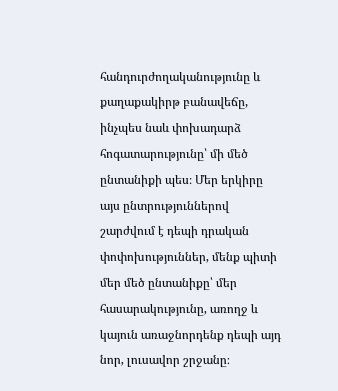հանդուրժողականությունը և քաղաքակիրթ բանավեճը, ինչպես նաև փոխադարձ հոգատարությունը՝ մի մեծ ընտանիքի պես։ Մեր երկիրը այս ընտրություններով շարժվում է դեպի դրական փոփոխություններ, մենք պիտի մեր մեծ ընտանիքը՝ մեր հասարակությունը, առողջ և կայուն առաջնորդենք դեպի այդ նոր, լուսավոր շրջանը։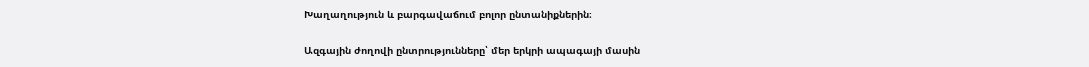Խաղաղություն և բարգավաճում բոլոր ընտանիքներին։

Ազգային ժողովի ընտրությունները՝ մեր երկրի ապագայի մասին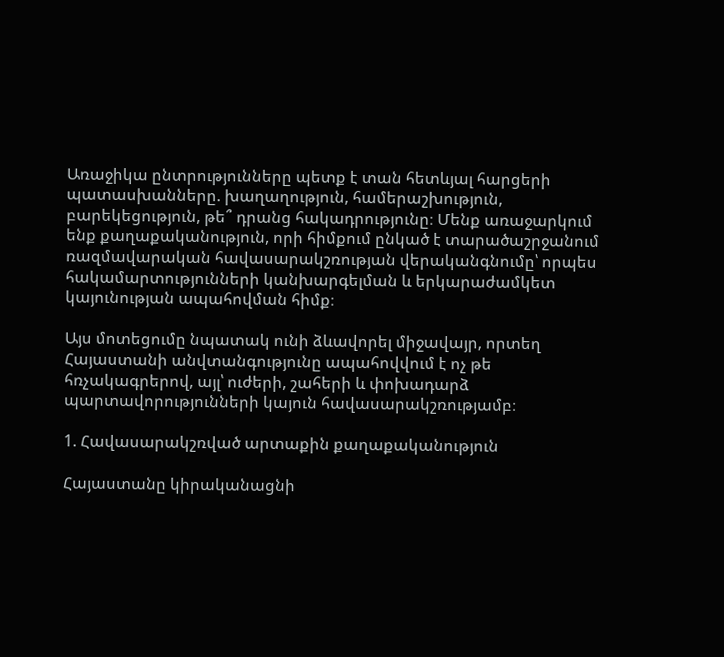Առաջիկա ընտրությունները պետք է տան հետևյալ հարցերի պատասխանները. խաղաղություն, համերաշխություն, բարեկեցություն, թե՞ դրանց հակադրությունը։ Մենք առաջարկում ենք քաղաքականություն, որի հիմքում ընկած է տարածաշրջանում ռազմավարական հավասարակշռության վերականգնումը՝ որպես հակամարտությունների կանխարգելման և երկարաժամկետ կայունության ապահովման հիմք։

Այս մոտեցումը նպատակ ունի ձևավորել միջավայր, որտեղ Հայաստանի անվտանգությունը ապահովվում է ոչ թե հռչակագրերով, այլ՝ ուժերի, շահերի և փոխադարձ պարտավորությունների կայուն հավասարակշռությամբ։

1. Հավասարակշռված արտաքին քաղաքականություն

Հայաստանը կիրականացնի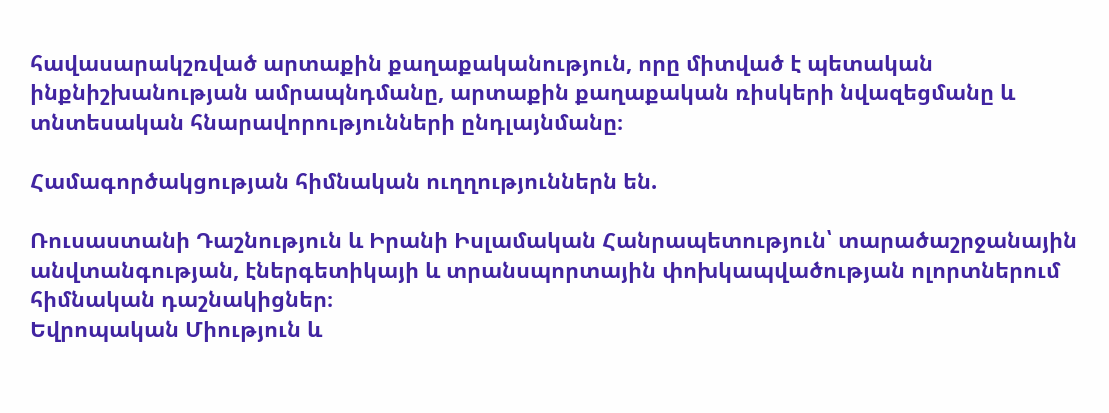հավասարակշռված արտաքին քաղաքականություն, որը միտված է պետական ինքնիշխանության ամրապնդմանը, արտաքին քաղաքական ռիսկերի նվազեցմանը և տնտեսական հնարավորությունների ընդլայնմանը։

Համագործակցության հիմնական ուղղություններն են.

Ռուսաստանի Դաշնություն և Իրանի Իսլամական Հանրապետություն՝ տարածաշրջանային անվտանգության, էներգետիկայի և տրանսպորտային փոխկապվածության ոլորտներում հիմնական դաշնակիցներ։
Եվրոպական Միություն և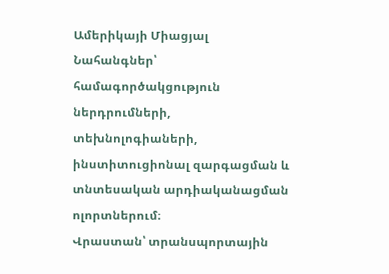Ամերիկայի Միացյալ Նահանգներ՝ համագործակցություն ներդրումների, տեխնոլոգիաների, ինստիտուցիոնալ զարգացման և տնտեսական արդիականացման ոլորտներում։
Վրաստան՝ տրանսպորտային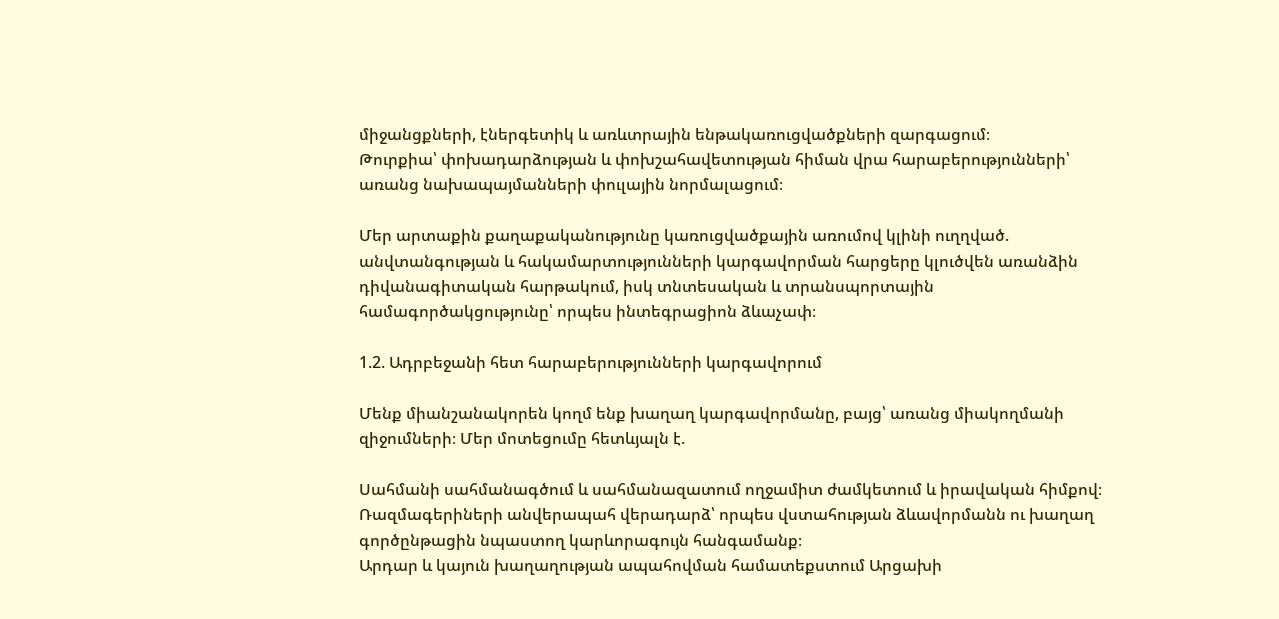միջանցքների, էներգետիկ և առևտրային ենթակառուցվածքների զարգացում։
Թուրքիա՝ փոխադարձության և փոխշահավետության հիման վրա հարաբերությունների՝ առանց նախապայմանների փուլային նորմալացում։

Մեր արտաքին քաղաքականությունը կառուցվածքային առումով կլինի ուղղված. անվտանգության և հակամարտությունների կարգավորման հարցերը կլուծվեն առանձին դիվանագիտական հարթակում, իսկ տնտեսական և տրանսպորտային համագործակցությունը՝ որպես ինտեգրացիոն ձևաչափ։

1.2. Ադրբեջանի հետ հարաբերությունների կարգավորում

Մենք միանշանակորեն կողմ ենք խաղաղ կարգավորմանը, բայց՝ առանց միակողմանի զիջումների։ Մեր մոտեցումը հետևյալն է.

Սահմանի սահմանագծում և սահմանազատում ողջամիտ ժամկետում և իրավական հիմքով։
Ռազմագերիների անվերապահ վերադարձ՝ որպես վստահության ձևավորմանն ու խաղաղ գործընթացին նպաստող կարևորագույն հանգամանք։
Արդար և կայուն խաղաղության ապահովման համատեքստում Արցախի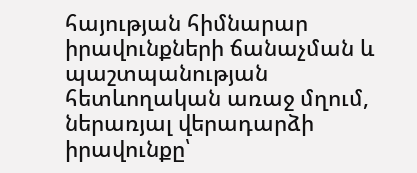հայության հիմնարար իրավունքների ճանաչման և պաշտպանության հետևողական առաջ մղում, ներառյալ վերադարձի իրավունքը՝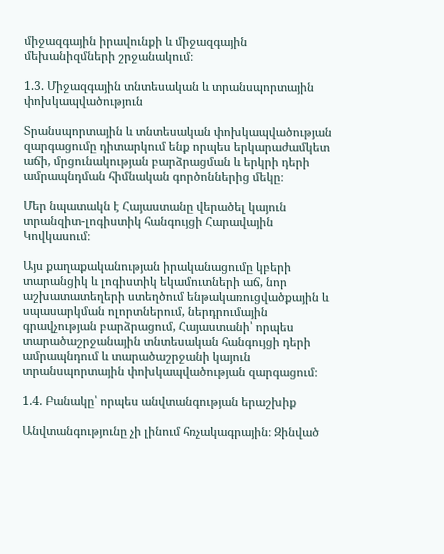միջազգային իրավունքի և միջազգային մեխանիզմների շրջանակում։

1.3. Միջազգային տնտեսական և տրանսպորտային փոխկապվածություն

Տրանսպորտային և տնտեսական փոխկապվածության զարգացումը դիտարկում ենք որպես երկարաժամկետ աճի, մրցունակության բարձրացման և երկրի դերի ամրապնդման հիմնական գործոններից մեկը։

Մեր նպատակն է Հայաստանը վերածել կայուն տրանզիտ-լոգիստիկ հանգույցի Հարավային Կովկասում։

Այս քաղաքականության իրականացումը կբերի տարանցիկ և լոգիստիկ եկամուտների աճ, նոր աշխատատեղերի ստեղծում ենթակառուցվածքային և սպասարկման ոլորտներում, ներդրումային գրավչության բարձրացում, Հայաստանի՝ որպես տարածաշրջանային տնտեսական հանգույցի դերի ամրապնդում և տարածաշրջանի կայուն տրանսպորտային փոխկապվածության զարգացում։

1.4. Բանակը՝ որպես անվտանգության երաշխիք

Անվտանգությունը չի լինում հռչակագրային։ Զինված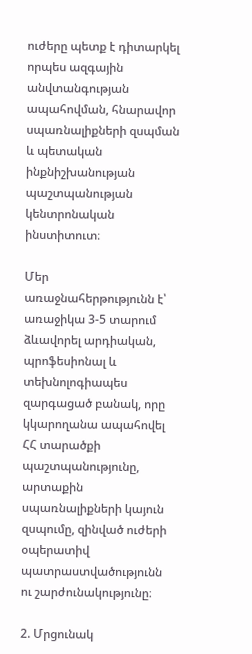ուժերը պետք է դիտարկել որպես ազգային անվտանգության ապահովման, հնարավոր սպառնալիքների զսպման և պետական ինքնիշխանության պաշտպանության կենտրոնական ինստիտուտ։

Մեր առաջնահերթությունն է՝ առաջիկա 3-5 տարում ձևավորել արդիական, պրոֆեսիոնալ և տեխնոլոգիապես զարգացած բանակ, որը կկարողանա ապահովել ՀՀ տարածքի պաշտպանությունը, արտաքին սպառնալիքների կայուն զսպումը, զինված ուժերի օպերատիվ պատրաստվածությունն ու շարժունակությունը։

2. Մրցունակ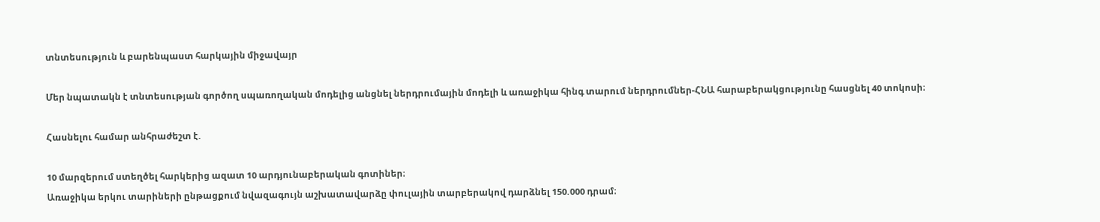տնտեսություն և բարենպաստ հարկային միջավայր

Մեր նպատակն է տնտեսության գործող սպառողական մոդելից անցնել ներդրումային մոդելի և առաջիկա հինգ տարում ներդրումներ-ՀՆԱ հարաբերակցությունը հասցնել 40 տոկոսի։

Հասնելու համար անհրաժեշտ է.

10 մարզերում ստեղծել հարկերից ազատ 10 արդյունաբերական գոտիներ։
Առաջիկա երկու տարիների ընթացքում նվազագույն աշխատավարձը փուլային տարբերակով դարձնել 150.000 դրամ։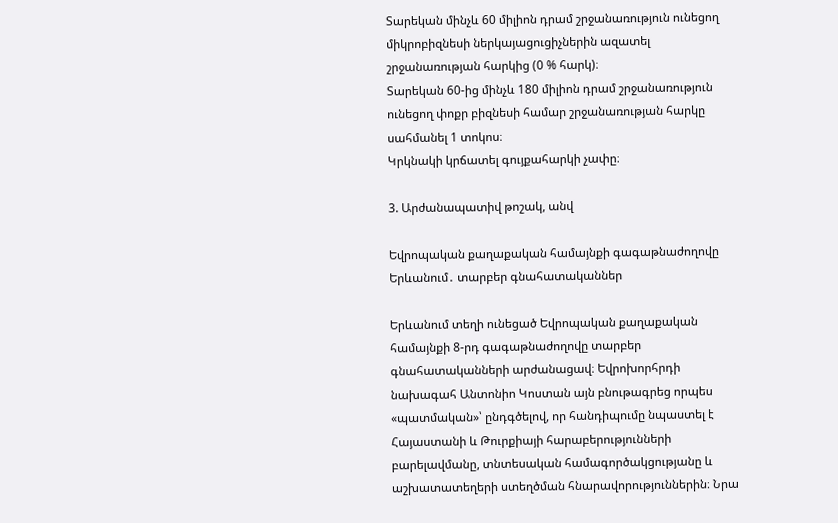Տարեկան մինչև 60 միլիոն դրամ շրջանառություն ունեցող միկրոբիզնեսի ներկայացուցիչներին ազատել շրջանառության հարկից (0 % հարկ)։
Տարեկան 60-ից մինչև 180 միլիոն դրամ շրջանառություն ունեցող փոքր բիզնեսի համար շրջանառության հարկը սահմանել 1 տոկոս։
Կրկնակի կրճատել գույքահարկի չափը։

3. Արժանապատիվ թոշակ, անվ

Եվրոպական քաղաքական համայնքի գագաթնաժողովը Երևանում․ տարբեր գնահատականներ

Երևանում տեղի ունեցած Եվրոպական քաղաքական համայնքի 8-րդ գագաթնաժողովը տարբեր գնահատականների արժանացավ։ Եվրոխորհրդի նախագահ Անտոնիո Կոստան այն բնութագրեց որպես «պատմական»՝ ընդգծելով, որ հանդիպումը նպաստել է Հայաստանի և Թուրքիայի հարաբերությունների բարելավմանը, տնտեսական համագործակցությանը և աշխատատեղերի ստեղծման հնարավորություններին։ Նրա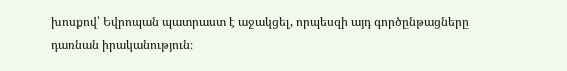խոսքով՝ Եվրոպան պատրաստ է աջակցել, որպեսզի այդ գործընթացները դառնան իրականություն։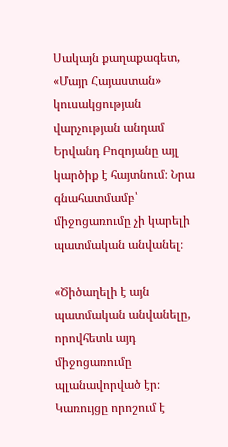Սակայն քաղաքագետ, «Մայր Հայաստան» կուսակցության վարչության անդամ Երվանդ Բոզոյանը այլ կարծիք է հայտնում։ Նրա գնահատմամբ՝ միջոցառումը չի կարելի պատմական անվանել։

«Ծիծաղելի է այն պատմական անվանելը, որովհետև այդ միջոցառումը պլանավորված էր։ Կառույցը որոշում է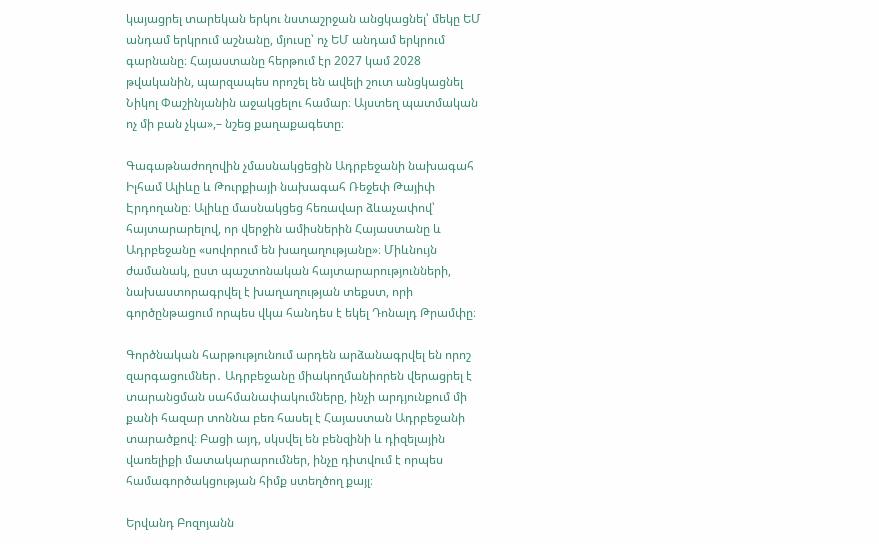կայացրել տարեկան երկու նստաշրջան անցկացնել՝ մեկը ԵՄ անդամ երկրում աշնանը, մյուսը՝ ոչ ԵՄ անդամ երկրում գարնանը։ Հայաստանը հերթում էր 2027 կամ 2028 թվականին, պարզապես որոշել են ավելի շուտ անցկացնել Նիկոլ Փաշինյանին աջակցելու համար։ Այստեղ պատմական ոչ մի բան չկա»,– նշեց քաղաքագետը։

Գագաթնաժողովին չմասնակցեցին Ադրբեջանի նախագահ Իլհամ Ալիևը և Թուրքիայի նախագահ Ռեջեփ Թայիփ Էրդողանը։ Ալիևը մասնակցեց հեռավար ձևաչափով՝ հայտարարելով, որ վերջին ամիսներին Հայաստանը և Ադրբեջանը «սովորում են խաղաղությանը»։ Միևնույն ժամանակ, ըստ պաշտոնական հայտարարությունների, նախաստորագրվել է խաղաղության տեքստ, որի գործընթացում որպես վկա հանդես է եկել Դոնալդ Թրամփը։

Գործնական հարթությունում արդեն արձանագրվել են որոշ զարգացումներ․ Ադրբեջանը միակողմանիորեն վերացրել է տարանցման սահմանափակումները, ինչի արդյունքում մի քանի հազար տոննա բեռ հասել է Հայաստան Ադրբեջանի տարածքով։ Բացի այդ, սկսվել են բենզինի և դիզելային վառելիքի մատակարարումներ, ինչը դիտվում է որպես համագործակցության հիմք ստեղծող քայլ։

Երվանդ Բոզոյանն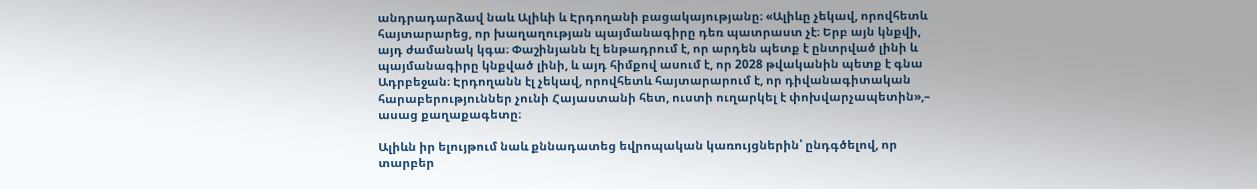անդրադարձավ նաև Ալիևի և Էրդողանի բացակայությանը։ «Ալիևը չեկավ, որովհետև հայտարարեց, որ խաղաղության պայմանագիրը դեռ պատրաստ չէ։ Երբ այն կնքվի, այդ ժամանակ կգա։ Փաշինյանն էլ ենթադրում է, որ արդեն պետք է ընտրված լինի և պայմանագիրը կնքված լինի, և այդ հիմքով ասում է, որ 2028 թվականին պետք է գնա Ադրբեջան։ Էրդողանն էլ չեկավ, որովհետև հայտարարում է, որ դիվանագիտական հարաբերություններ չունի Հայաստանի հետ, ուստի ուղարկել է փոխվարչապետին»,– ասաց քաղաքագետը։

Ալիևն իր ելույթում նաև քննադատեց եվրոպական կառույցներին՝ ընդգծելով, որ տարբեր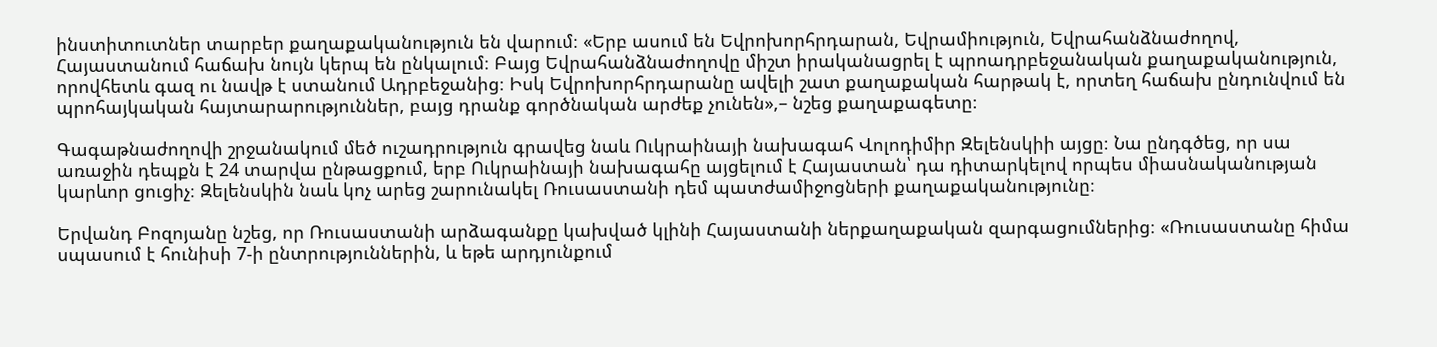ինստիտուտներ տարբեր քաղաքականություն են վարում։ «Երբ ասում են Եվրոխորհրդարան, Եվրամիություն, Եվրահանձնաժողով, Հայաստանում հաճախ նույն կերպ են ընկալում։ Բայց Եվրահանձնաժողովը միշտ իրականացրել է պրոադրբեջանական քաղաքականություն, որովհետև գազ ու նավթ է ստանում Ադրբեջանից։ Իսկ Եվրոխորհրդարանը ավելի շատ քաղաքական հարթակ է, որտեղ հաճախ ընդունվում են պրոհայկական հայտարարություններ, բայց դրանք գործնական արժեք չունեն»,– նշեց քաղաքագետը։

Գագաթնաժողովի շրջանակում մեծ ուշադրություն գրավեց նաև Ուկրաինայի նախագահ Վոլոդիմիր Զելենսկիի այցը։ Նա ընդգծեց, որ սա առաջին դեպքն է 24 տարվա ընթացքում, երբ Ուկրաինայի նախագահը այցելում է Հայաստան՝ դա դիտարկելով որպես միասնականության կարևոր ցուցիչ։ Զելենսկին նաև կոչ արեց շարունակել Ռուսաստանի դեմ պատժամիջոցների քաղաքականությունը։

Երվանդ Բոզոյանը նշեց, որ Ռուսաստանի արձագանքը կախված կլինի Հայաստանի ներքաղաքական զարգացումներից։ «Ռուսաստանը հիմա սպասում է հունիսի 7-ի ընտրություններին, և եթե արդյունքում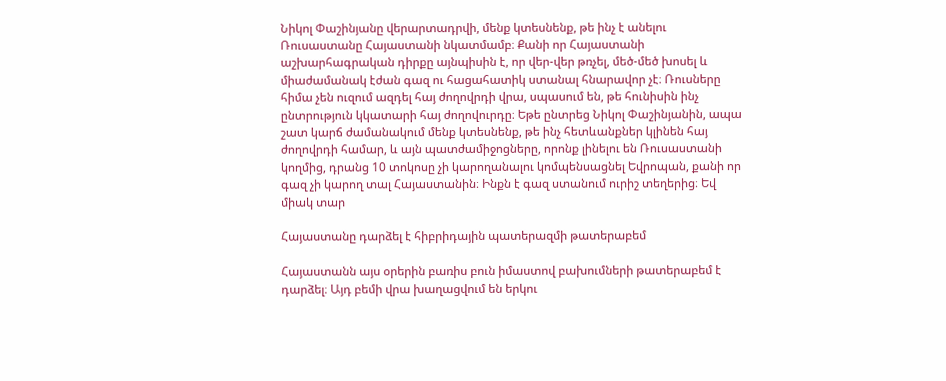Նիկոլ Փաշինյանը վերարտադրվի, մենք կտեսնենք, թե ինչ է անելու Ռուսաստանը Հայաստանի նկատմամբ։ Քանի որ Հայաստանի աշխարհագրական դիրքը այնպիսին է, որ վեր-վեր թռչել, մեծ-մեծ խոսել և միաժամանակ էժան գազ ու հացահատիկ ստանալ հնարավոր չէ։ Ռուսները հիմա չեն ուզում ազդել հայ ժողովրդի վրա, սպասում են, թե հունիսին ինչ ընտրություն կկատարի հայ ժողովուրդը։ Եթե ընտրեց Նիկոլ Փաշինյանին, ապա շատ կարճ ժամանակում մենք կտեսնենք, թե ինչ հետևանքներ կլինեն հայ ժողովրդի համար, և այն պատժամիջոցները, որոնք լինելու են Ռուսաստանի կողմից, դրանց 10 տոկոսը չի կարողանալու կոմպենսացնել Եվրոպան, քանի որ գազ չի կարող տալ Հայաստանին։ Ինքն է գազ ստանում ուրիշ տեղերից։ Եվ միակ տար

Հայաստանը դարձել է հիբրիդային պատերազմի թատերաբեմ

Հայաստանն այս օրերին բառիս բուն իմաստով բախումների թատերաբեմ է դարձել։ Այդ բեմի վրա խաղացվում են երկու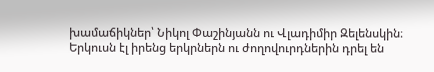խամաճիկներ՝ Նիկոլ Փաշինյանն ու Վլադիմիր Զելենսկին։ Երկուսն էլ իրենց երկրներն ու ժողովուրդներին դրել են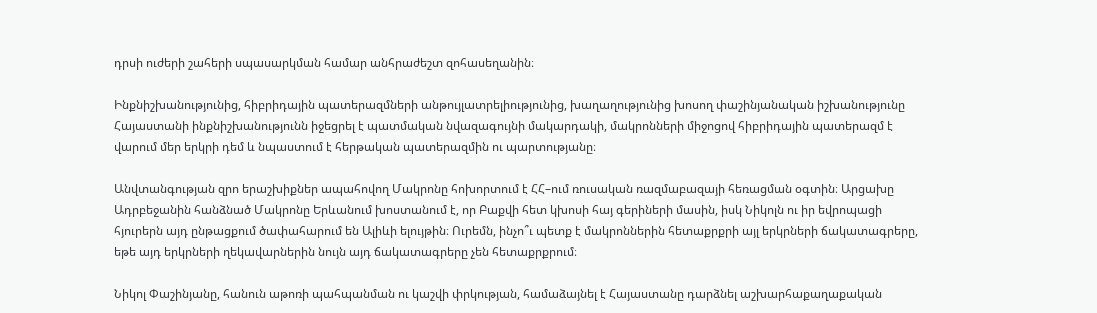դրսի ուժերի շահերի սպասարկման համար անհրաժեշտ զոհասեղանին։

Ինքնիշխանությունից, հիբրիդային պատերազմների անթույլատրելիությունից, խաղաղությունից խոսող փաշինյանական իշխանությունը Հայաստանի ինքնիշխանությունն իջեցրել է պատմական նվազագույնի մակարդակի, մակրոնների միջոցով հիբրիդային պատերազմ է վարում մեր երկրի դեմ և նպաստում է հերթական պատերազմին ու պարտությանը։

Անվտանգության զրո երաշխիքներ ապահովող Մակրոնը հոխորտում է ՀՀ–ում ռուսական ռազմաբազայի հեռացման օգտին։ Արցախը Ադրբեջանին հանձնած Մակրոնը Երևանում խոստանում է, որ Բաքվի հետ կխոսի հայ գերիների մասին, իսկ Նիկոլն ու իր եվրոպացի հյուրերն այդ ընթացքում ծափահարում են Ալիևի ելույթին։ Ուրեմն, ինչո՞ւ պետք է մակրոններին հետաքրքրի այլ երկրների ճակատագրերը, եթե այդ երկրների ղեկավարներին նույն այդ ճակատագրերը չեն հետաքրքրում։

Նիկոլ Փաշինյանը, հանուն աթոռի պահպանման ու կաշվի փրկության, համաձայնել է Հայաստանը դարձնել աշխարհաքաղաքական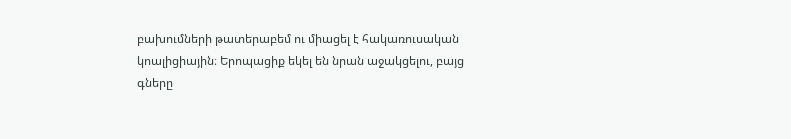բախումների թատերաբեմ ու միացել է հակառուսական կոալիցիային։ Երոպացիք եկել են նրան աջակցելու, բայց գները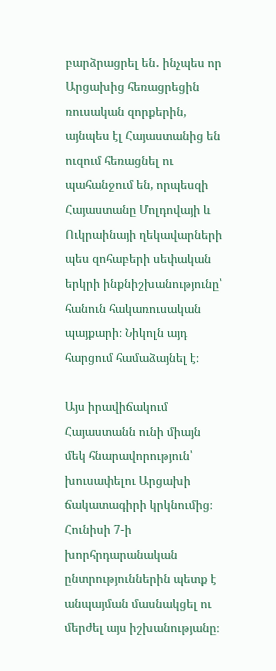բարձրացրել են․ ինչպես որ Արցախից հեռացրեցին ռուսական զորքերին, այնպես էլ Հայաստանից են ուզում հեռացնել ու պահանջում են, որպեսզի Հայաստանը Մոլդովայի և Ուկրաինայի ղեկավարների պես զոհաբերի սեփական երկրի ինքնիշխանությունը՝ հանուն հակառուսական պայքարի։ Նիկոլն այդ հարցում համաձայնել է։

Այս իրավիճակում Հայաստանն ունի միայն մեկ հնարավորություն՝ խուսափելու Արցախի ճակատագիրի կրկնումից։ Հունիսի 7-ի խորհրդարանական ընտրություններին պետք է անպայման մասնակցել ու մերժել այս իշխանությանը։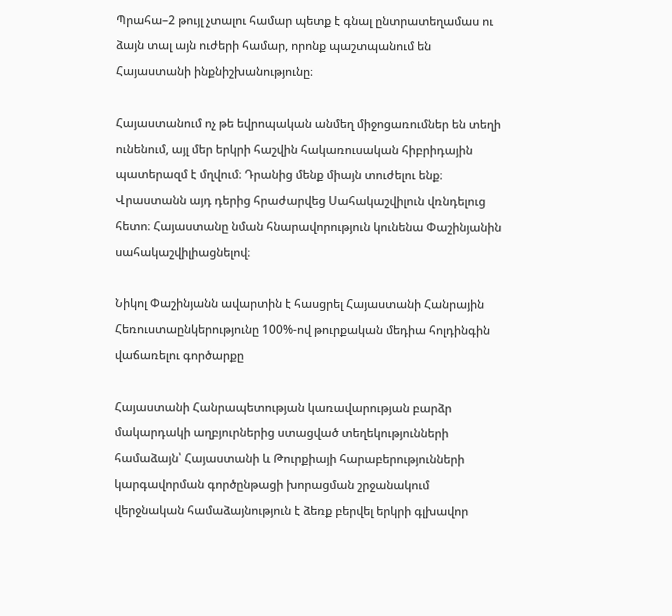Պրահա–2 թույլ չտալու համար պետք է գնալ ընտրատեղամաս ու ձայն տալ այն ուժերի համար, որոնք պաշտպանում են Հայաստանի ինքնիշխանությունը։

Հայաստանում ոչ թե եվրոպական անմեղ միջոցառումներ են տեղի ունենում, այլ մեր երկրի հաշվին հակառուսական հիբրիդային պատերազմ է մղվում։ Դրանից մենք միայն տուժելու ենք։ Վրաստանն այդ դերից հրաժարվեց Սահակաշվիլուն վռնդելուց հետո։ Հայաստանը նման հնարավորություն կունենա Փաշինյանին սահակաշվիլիացնելով։

Նիկոլ Փաշինյանն ավարտին է հասցրել Հայաստանի Հանրային Հեռուստաընկերությունը 100%-ով թուրքական մեդիա հոլդինգին վաճառելու գործարքը

Հայաստանի Հանրապետության կառավարության բարձր մակարդակի աղբյուրներից ստացված տեղեկությունների համաձայն՝ Հայաստանի և Թուրքիայի հարաբերությունների կարգավորման գործընթացի խորացման շրջանակում վերջնական համաձայնություն է ձեռք բերվել երկրի գլխավոր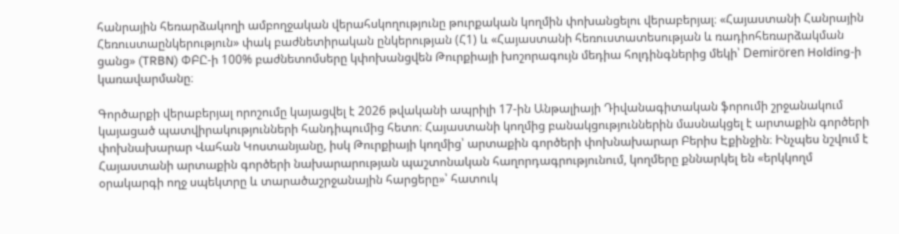հանրային հեռարձակողի ամբողջական վերահսկողությունը թուրքական կողմին փոխանցելու վերաբերյալ։ «Հայաստանի Հանրային Հեռուստաընկերություն» փակ բաժնետիրական ընկերության (Հ1) և «Հայաստանի հեռուստատեսության և ռադիոհեռարձակման ցանց» (TRBN) ՓԲԸ-ի 100% բաժնետոմսերը կփոխանցվեն Թուրքիայի խոշորագույն մեդիա հոլդինգներից մեկի՝ Demirören Holding-ի կառավարմանը։

Գործարքի վերաբերյալ որոշումը կայացվել է 2026 թվականի ապրիլի 17-ին Անթալիայի Դիվանագիտական ֆորումի շրջանակում կայացած պատվիրակությունների հանդիպումից հետո։ Հայաստանի կողմից բանակցություններին մասնակցել է արտաքին գործերի փոխնախարար Վահան Կոստանյանը, իսկ Թուրքիայի կողմից՝ արտաքին գործերի փոխնախարար Բերիս Էքինջին։ Ինչպես նշվում է Հայաստանի արտաքին գործերի նախարարության պաշտոնական հաղորդագրությունում, կողմերը քննարկել են «երկկողմ օրակարգի ողջ սպեկտրը և տարածաշրջանային հարցերը»՝ հատուկ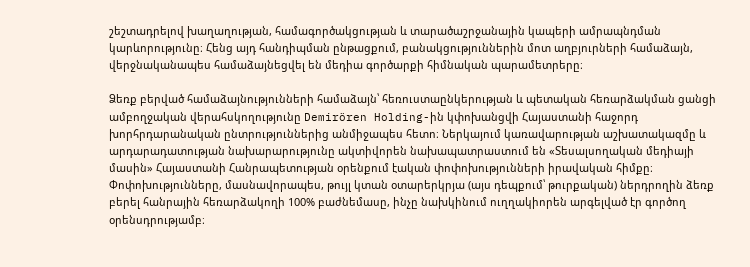շեշտադրելով խաղաղության, համագործակցության և տարածաշրջանային կապերի ամրապնդման կարևորությունը։ Հենց այդ հանդիպման ընթացքում, բանակցություններին մոտ աղբյուրների համաձայն, վերջնականապես համաձայնեցվել են մեդիա գործարքի հիմնական պարամետրերը։

Ձեռք բերված համաձայնությունների համաձայն՝ հեռուստաընկերության և պետական հեռարձակման ցանցի ամբողջական վերահսկողությունը Demirören Holding-ին կփոխանցվի Հայաստանի հաջորդ խորհրդարանական ընտրություններից անմիջապես հետո։ Ներկայում կառավարության աշխատակազմը և արդարադատության նախարարությունը ակտիվորեն նախապատրաստում են «Տեսալսողական մեդիայի մասին» Հայաստանի Հանրապետության օրենքում էական փոփոխությունների իրավական հիմքը։ Փոփոխությունները, մասնավորապես, թույլ կտան օտարերկրյա (այս դեպքում՝ թուրքական) ներդրողին ձեռք բերել հանրային հեռարձակողի 100% բաժնեմասը, ինչը նախկինում ուղղակիորեն արգելված էր գործող օրենսդրությամբ։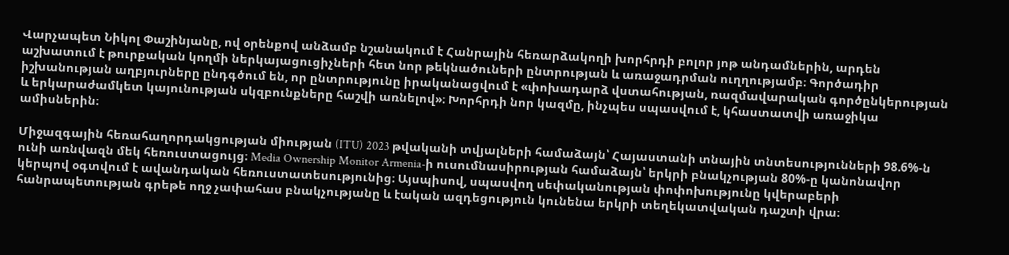Վարչապետ Նիկոլ Փաշինյանը, ով օրենքով անձամբ նշանակում է Հանրային հեռարձակողի խորհրդի բոլոր յոթ անդամներին, արդեն աշխատում է թուրքական կողմի ներկայացուցիչների հետ նոր թեկնածուների ընտրության և առաջադրման ուղղությամբ։ Գործադիր իշխանության աղբյուրները ընդգծում են, որ ընտրությունը իրականացվում է «փոխադարձ վստահության, ռազմավարական գործընկերության և երկարաժամկետ կայունության սկզբունքները հաշվի առնելով»։ Խորհրդի նոր կազմը, ինչպես սպասվում է, կհաստատվի առաջիկա ամիսներին։

Միջազգային հեռահաղորդակցության միության (ITU) 2023 թվականի տվյալների համաձայն՝ Հայաստանի տնային տնտեսությունների 98.6%-ն ունի առնվազն մեկ հեռուստացույց։ Media Ownership Monitor Armenia-ի ուսումնասիրության համաձայն՝ երկրի բնակչության 80%-ը կանոնավոր կերպով օգտվում է ավանդական հեռուստատեսությունից։ Այսպիսով, սպասվող սեփականության փոփոխությունը կվերաբերի հանրապետության գրեթե ողջ չափահաս բնակչությանը և էական ազդեցություն կունենա երկրի տեղեկատվական դաշտի վրա։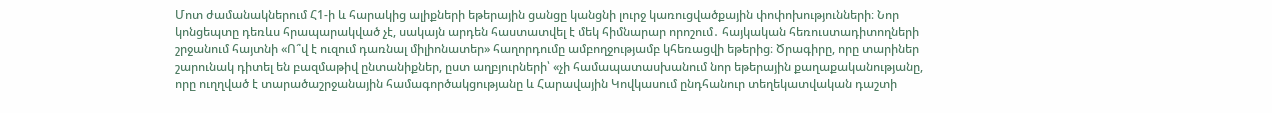Մոտ ժամանակներում Հ1-ի և հարակից ալիքների եթերային ցանցը կանցնի լուրջ կառուցվածքային փոփոխությունների։ Նոր կոնցեպտը դեռևս հրապարակված չէ, սակայն արդեն հաստատվել է մեկ հիմնարար որոշում․ հայկական հեռուստադիտողների շրջանում հայտնի «Ո՞վ է ուզում դառնալ միլիոնատեր» հաղորդումը ամբողջությամբ կհեռացվի եթերից։ Ծրագիրը, որը տարիներ շարունակ դիտել են բազմաթիվ ընտանիքներ, ըստ աղբյուրների՝ «չի համապատասխանում նոր եթերային քաղաքականությանը, որը ուղղված է տարածաշրջանային համագործակցությանը և Հարավային Կովկասում ընդհանուր տեղեկատվական դաշտի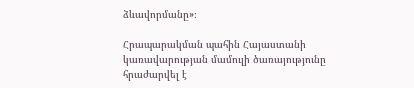ձևավորմանը»։

Հրապարակման պահին Հայաստանի կառավարության մամուլի ծառայությունը հրաժարվել է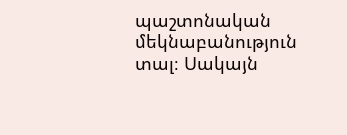պաշտոնական մեկնաբանություն տալ։ Սակայն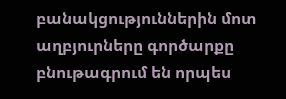բանակցություններին մոտ աղբյուրները գործարքը բնութագրում են որպես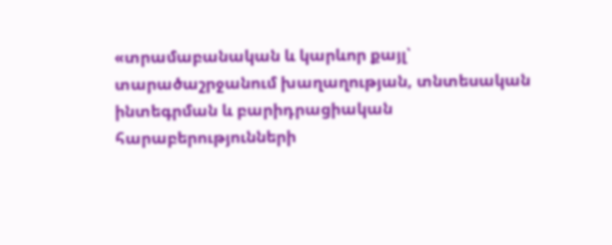«տրամաբանական և կարևոր քայլ՝ տարածաշրջանում խաղաղության, տնտեսական ինտեգրման և բարիդրացիական հարաբերությունների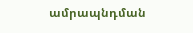ամրապնդման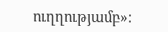ուղղությամբ»։